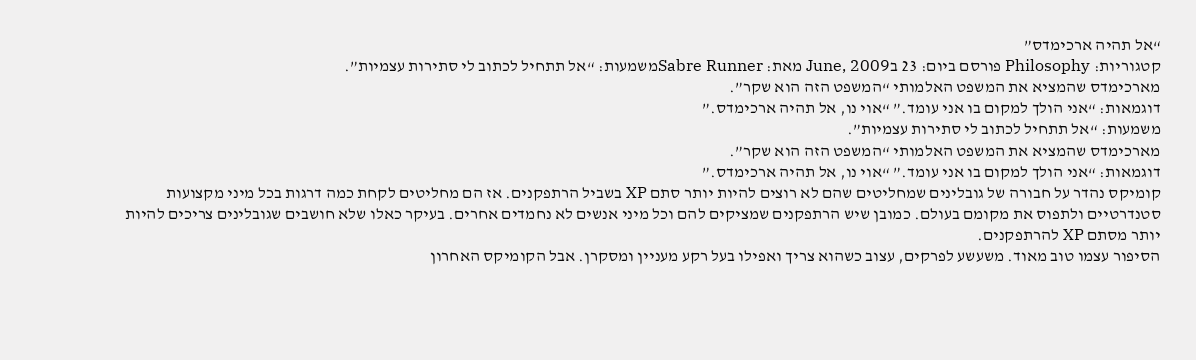“אל תהיה ארכימדס”
קטגוריות: Philosophy פורסם ביום: 23 בJune, 2009 מאת: Sabre Runnerמשמעות: “אל תתחיל לכתוב לי סתירות עצמיות”.
מארכימדס שהמציא את המשפט האלמותי “המשפט הזה הוא שקר”.
דוגמאות: “אני הולך למקום בו אני עומד.” “אוי נו, אל תהיה ארכימדס.”
משמעות: “אל תתחיל לכתוב לי סתירות עצמיות”.
מארכימדס שהמציא את המשפט האלמותי “המשפט הזה הוא שקר”.
דוגמאות: “אני הולך למקום בו אני עומד.” “אוי נו, אל תהיה ארכימדס.”
קומיקס נהדר על חבורה של גובלינים שמחליטים שהם לא רוצים להיות יותר סתם XP בשביל הרתפקנים. אז הם מחליטים לקחת כמה דרגות בכל מיני מקצועות סטנדרטיים ולתפוס את מקומם בעולם. כמובן שיש הרתפקנים שמציקים להם וכל מיני אנשים לא נחמדים אחרים. בעיקר כאלו שלא חושבים שגובלינים צריכים להיות יותר מסתם XP להרתפקנים.
הסיפור עצמו טוב מאוד. משעשע לפרקים, עצוב כשהוא צריך ואפילו בעל רקע מעניין ומסקרן. אבל הקומיקס האחרון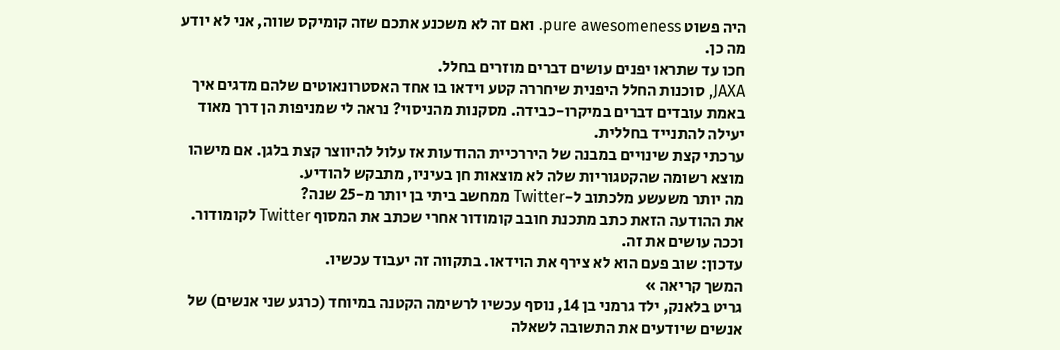היה פשוט pure awesomeness. ואם זה לא משכנע אתכם שזה קומיקס שווה, אני לא יודע מה כן.
חכו עד שתראו יפנים עושים דברים מוזרים בחלל.
JAXA, סוכנות החלל היפנית שיחררה קטע וידאו בו אחד האסטרונאוטים שלהם מדגים איך באמת עובדים דברים במיקרו-כבידה. מסקנות מהניסוי? נראה לי שמניפות הן דרך מאוד יעילה להתנייד בחללית.
ערכתי קצת שינויים במבנה של היררכיית ההודעות אז עלול להיווצר קצת בלגן. אם מישהו מוצא רשומה שהקטגוריות שלה לא מוצאות חן בעיניו, מתבקש להודיע.
מה יותר משעשע מלכתוב ל-Twitter ממחשב ביתי בן יותר מ-25 שנה?
את ההודעה הזאת כתב מתכנת חובב קומודור אחרי שכתב את המסוף Twitter לקומודור. וככה עושים את זה.
עדכון: שוב פעם הוא לא צירף את הוידאו. בתקווה זה יעבוד עכשיו.
המשך קריאה »
גריט בלאנק, ילד גרמני בן 14, נוסף עכשיו לרשימה הקטנה במיוחד (כרגע שני אנשים) של אנשים שיודעים את התשובה לשאלה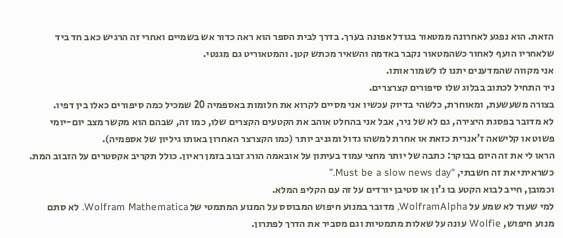הזאת. הוא נפגע לאחרונה ממטאור בגודל אפונה בערך. בדרך לבית הספר הוא ראה כדור אש בשמיים ואחרי זה הרגיש כאב חד ביד שלאחריו הועף לאחור כשהמטאור נקבר באדמה והשאיר מכתש קטן. והמטאוריט גם מגנטי.
אני מקווה שהמדענים יתנו לו לשמור אותו.
ניר התחיל לכתוב בבלוג שלו סיפורים קצרצרים.
בצורה משעשעת, ומאוחרת, כלשהי בדיוק עכשיו אני מסיים לקרוא את חלומות באספמיה 20 שמכיל כמה סיפורים כאלו בין דפיו.
לא מדובר בפסגת היצירה, גם לא של ניר, אבל אני בהחלט אוהב את הקטעים הקצרים שלו, כמו זה, שבהם הוא מקשר מצב יום-יומי פשוט או קלישאה ז’אנרית כזאת או אחרת למשהו גדול ומגניב יותר (כמו הקצרצר האחרון באותו גיליון של אספמיה).
הראו לי את זה היום בבוקר: כתבה של יותר מחצי עמוד בעיתון על אובאמה הורג זבוב בזמן ראיון. כולל תקריב אקסטרים על הזבוב המת. כשראיתי את זה חשבתי, “Must be a slow news day.”
וכמובן, חייב לבוא הקטע בו ג’ון או סטיבן יורדים על זה עם הקליפ המלא.
למי שעוד לא שמע על WolframAlpha, מדובר במנוע חיפוש המבוסס על המנוע המתמטי של Wolfram Mathematica. לא סתם מנוע חיפוש, Wolfie עונה על שאלות מתמטיות וגם מסביר את הדרך לפתרון.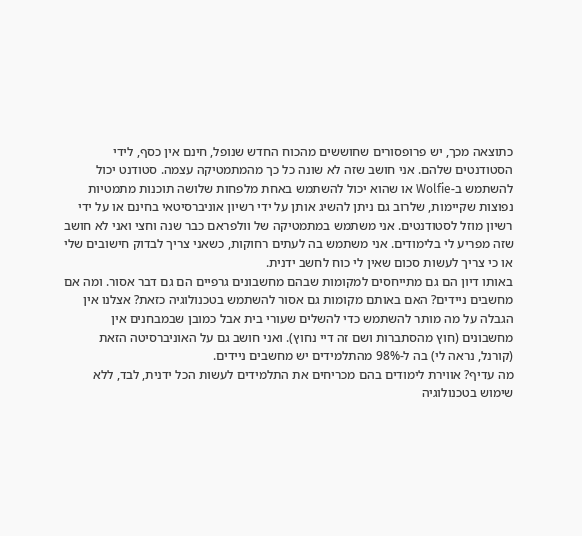כתוצאה מכך, יש פרופסורים שחוששים מהכוח החדש שנופל, חינם אין כסף, לידי הסטודנטים שלהם. אני חושב שזה לא שונה כל כך מהמתמטיקה עצמה. סטודנט יכול להשתמש ב-Wolfie או שהוא יכול להשתמש באחת מלפחות שלושה תוכנות מתמטיות נפוצות שקיימות, שלרוב גם ניתן להשיג אותן על ידי רשיון אוניברסיטאי בחינם או על ידי רשיון מוזל לסטודנטים. אני משתמש במתמטיקה של וולפראם כבר שנה וחצי ואני לא חושב שזה מפריע לי בלימודים. אני משתמש בה לעתים רחוקות, כשאני צריך לבדוק חישובים שלי או כי צריך לעשות סכום שאין לי כוח לחשב ידנית.
באותו דיון הם גם מתייחסים למקומות שבהם מחשבונים גרפיים הם גם דבר אסור. ומה אם מחשבים ניידים? האם באותם מקומות גם אסור להשתמש בטכנולוגיה כזאת? אצלנו אין הגבלה על מה מותר להשתמש כדי להשלים שעורי בית אבל כמובן שבמבחנים אין מחשבונים (חוץ מהסתברות ושם זה דיי נחוץ). ואני חושב גם על האוניברסיטה הזאת (קורנל, נראה לי) בה ל-98% מהתלמידים יש מחשבים ניידים.
מה עדיף? אווירת לימודים בהם מכריחים את התלמידים לעשות הכל ידנית, לבד, ללא שימוש בטכנולוגיה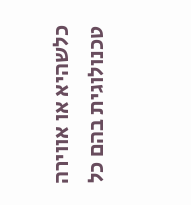כלשהיא או אווירה טכנולוגית בהם כל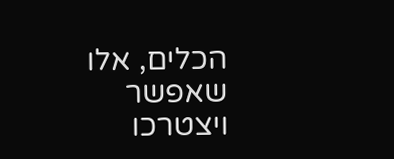הכלים, אלו שאפשר ויצטרכו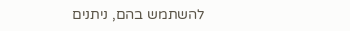להשתמש בהם, ניתנים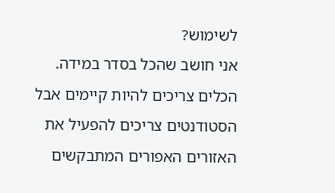לשימוש?
אני חושב שהכל בסדר במידה. הכלים צריכים להיות קיימים אבל הסטודנטים צריכים להפעיל את האזורים האפורים המתבקשים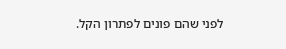לפני שהם פונים לפתרון הקל.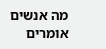מה אנשים אומרים